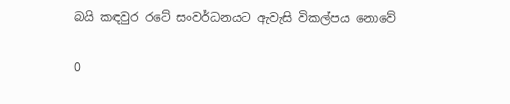බයි කඳවුර රටේ සංවර්ධනයට ඇවැසි විකල්පය නොවේ

0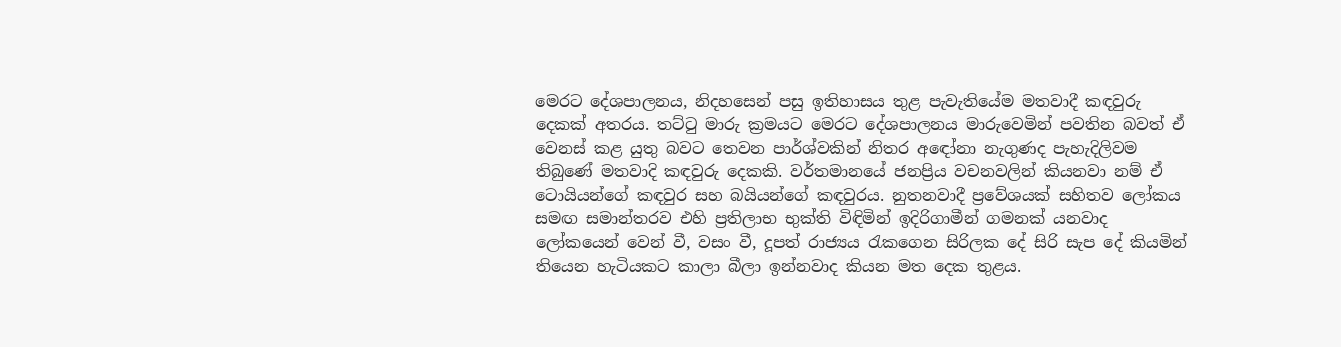මෙරට දේශපාලනය, නිදහසෙන් පසු ඉතිහාසය තුළ පැවැතියේම මතවාදී කඳවුරු දෙකක් අතරය. තට්‍ටු මාරු ක්‍රමයට මෙරට දේශපාලනය මාරුවෙමින් පවතින බවත් ඒ වෙනස් කළ යුතු බවට තෙවන පාර්ශ්වකින් නිතර අ‍ඳෝනා නැගුණද පැහැදිලිවම තිබුණේ මතවාදි කඳවුරු දෙකකි. වර්තමානයේ ජනප්‍රිය වචනවලින් කියනවා නම් ඒ ටොයියන්ගේ කඳවුර සහ බයියන්ගේ කඳවුරය. නුතනවාදී ප්‍රවේශයක් සහිතව ලෝකය සමඟ සමාන්තරව එහි ප්‍රතිලාභ භුක්ති විඳිමින් ඉදිරිගාමීන් ගමනක් යනවාද ලෝකයෙන් වෙන් වී, වසං වී, දූපත් රාජ්‍යය රැකගෙන සිරිලක දේ සිරි සැප දේ කියමින් තියෙන හැටියකට කාලා බීලා ඉන්නවාද කියන මත දෙක තුළය.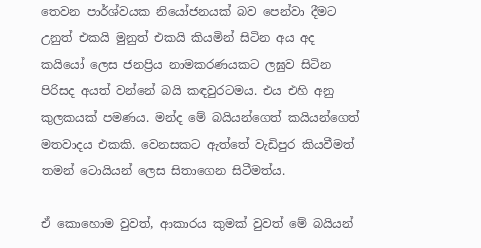තෙවන පාර්ශ්වයක නියෝජනයක් බව පෙන්වා දීමට උනුත් එකයි මුනුත් එකයි කියමින් සිටින අය අද කයියෝ ලෙස ජනප්‍රිය නාමකරණයකට ලඝුව සිටින පිරිසද අයත් වන්නේ බයි කඳවුරටමය. එය එහි අනු කුලකයක් පමණය. මන්ද මේ බයියන්ගෙත් කයියන්ගෙත් මතවාදය එකකි. වෙනසකට ඇත්තේ වැඩිපුර කියවීමත් තමන් ටොයියන් ලෙස සිතාගෙන සිටීමත්ය.

ඒ කොහොම වුවත්, ආකාරය කුමක් වුවත් මේ බයියන්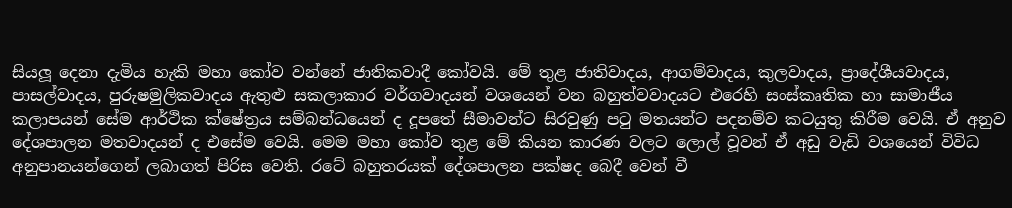සියලූ‍ දෙනා දැමිය හැකි මහා කෝව වන්නේ ජාතිකවාදී කෝවයි. මේ තුළ ජාතිවාදය, ආගම්වාදය, කුලවාදය, ප්‍රාදේශීයවාදය, පාසල්වාදය, පුරුෂමුලිකවාදය ඇතුළු සකලාකාර වර්ගවාදයන් වශයෙන් වන බහුත්වවාදයට එරෙහි සංස්කෘතික හා සාමාජීය කලාපයන් සේම ආර්ථික ක්ෂේත්‍රය සම්බන්ධයෙන් ද දූපතේ සීමාවන්ට සිරවුණු පටු මතයන්ට පදනම්ව කටයුතු කිරීම වෙයි. ඒ අනුව දේශපාලන මතවාදයන් ද එසේම වෙයි. මෙම මහා කෝව තුළ මේ කියන කාරණ වලට ලොල් වූවන් ඒ අඩු වැඩි වශයෙන් විවිධ අනුපානයන්ගෙන් ලබාගත් පිරිස වෙති. රටේ බහුතරයක් දේශපාලන පක්ෂද බෙදී වෙන් වී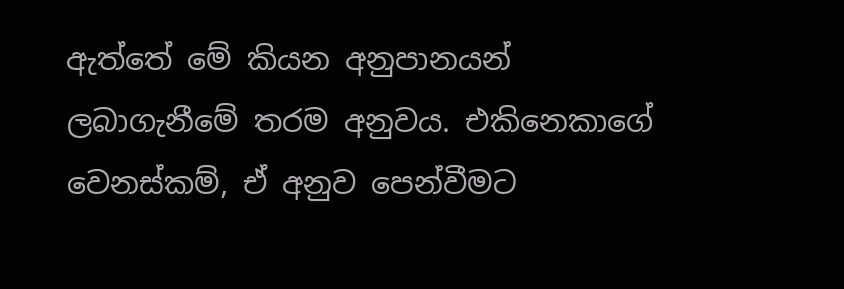ඇත්තේ මේ කියන අනුපානයන් ලබාගැනීමේ තරම අනුවය. එකිනෙකාගේ වෙනස්කම්, ඒ අනුව පෙන්වීමට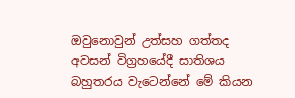ඔවුනොවුන් උත්සහ ගත්තද අවසන් විග්‍රහයේදී සාතිශය බහුතරය වැටෙන්නේ මේ කියන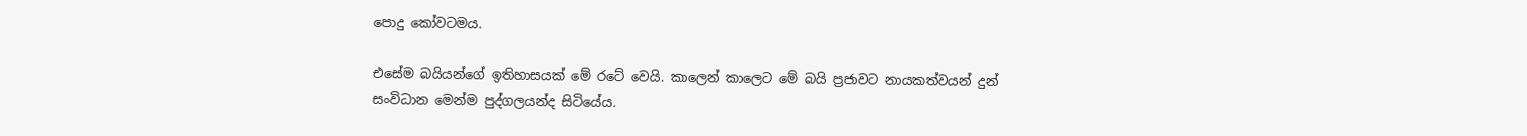පොදු කෝවටමය.

එසේම බයියන්ගේ ඉතිහාසයක් මේ රටේ වෙයි. කාලෙන් කාලෙට මේ බයි ප්‍රජාවට නායකත්වයන් දුන් සංවිධාන මෙන්ම පුද්ගලයන්ද සිටියේය.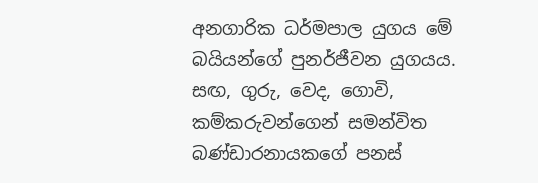අනගාරික ධර්මපාල යුගය මේ බයියන්ගේ පුනර්ජීවන යුගයය. සඟ, ගුරු, වෙද, ගොවි, කම්කරුවන්ගෙන් සමන්විත බණ්ඩාරනායකගේ පනස්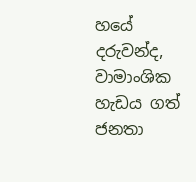හයේ දරුවන්ද, වාමාංශික හැඩය ගත් ජනතා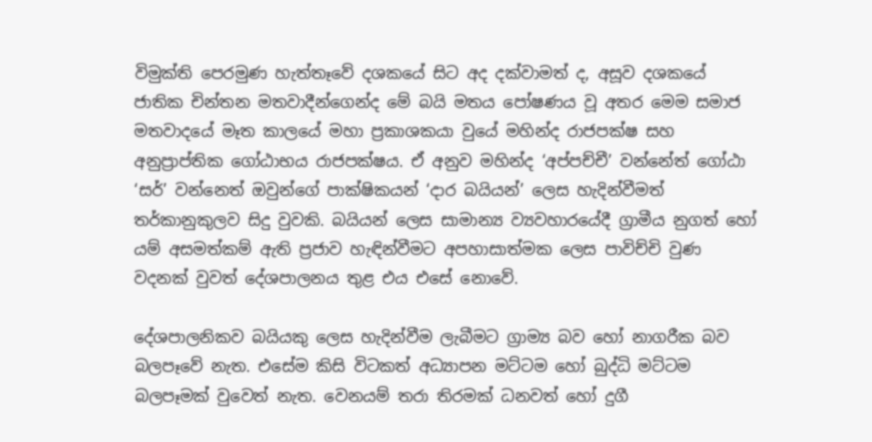විමුක්ති පෙරමුණ හැත්තෑවේ දශකයේ සිට අද දක්වාමත් ද, අසූව දශකයේ ජාතික චින්තන මතවාදීන්ගෙන්ද මේ බයි මතය පෝෂණය වූ අතර මෙම සමාජ මතවාදයේ මෑත කාලයේ මහා ප්‍රකාශකයා වුයේ මහින්ද රාජපක්ෂ සහ අනුප්‍රාප්තික ගෝඨාභය රාජපක්ෂය. ඒ අනුව මහින්ද ‘අප්පච්චී’ වන්නේත් ගෝඨා ‘සර්’ වන්නෙත් ඔවුන්ගේ පාක්ෂිකයන් ‘දාර බයියන්’ ලෙස හැදින්වීමත් තර්කානුකුලව සිදු වුවකි. බයියන් ලෙස සාමාන්‍ය ව්‍යවහාරයේදී ග්‍රාමීය නුගත් හෝ යම් අසමත්කම් ඇති ප්‍රජාව හැඳින්වීමට අපහාසාත්මක ලෙස පාවිච්චි වුණ වදනක් වුවත් දේශපාලනය තුළ එය එසේ නොවේ.

දේශපාලනිකව බයියකු ලෙස හැදින්වීම ලැබීමට ග්‍රාම්‍ය බව හෝ නාගරීක බව බලපෑවේ නැත. එසේම කිසි විටකත් අධ්‍යාපන මට්ටම හෝ බුද්ධි මට්ටම බලපෑමක් වුවෙත් නැත. වෙනයම් තරා තිරමක් ධනවත් හෝ දුගී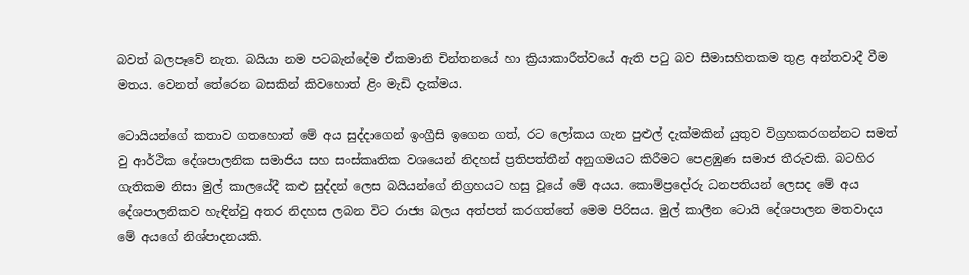බවත් බලපෑවේ නැත. බයියා නම පටබැන්දේම ඒකමානි චින්තනයේ හා ක්‍රියාකාරීත්වයේ ඇති පටු බව සීමාසහිතකම තුළ අන්තවාදී වීම මතය. වෙනත් තේරෙන බසකින් කිවහොත් ළිං මැඩි දැක්මය.

ටොයියන්ගේ කතාව ගතහොත් මේ අය සුද්දාගෙන් ඉංග්‍රීසි ඉගෙන ගත්, රට ලෝකය ගැන පුළු‍ල් දැක්මකින් යුතුව විග්‍රහකරගන්නට සමත් වු ආර්ථික දේශපාලනික සමාජිය සහ සංස්කෘතික වශයෙන් නිදහස් ප්‍රතිපත්තීන් අනුගමයට කිරීමට පෙළඹුණ සමාජ තීරුවකි. බටහිර ගැතිකම නිසා මුල් කාලයේදී කළු සුද්දන් ලෙස බයියන්ගේ නිග්‍රහයට හසු වූයේ මේ අයය. කොම්ප්‍රදෝරු ධනපතියන් ලෙසද මේ අය දේශපාලනිකව හැඳින්වු අතර නිදහස ලබන විට රාජ්‍ය බලය අත්පත් කරගත්තේ මෙම පිරිසය. මුල් කාලීන ටොයි දේශපාලන මතවාදය මේ අයගේ නිශ්පාදනයකි.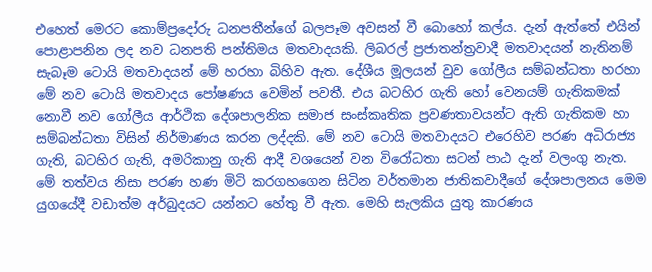එහෙත් මෙරට කොම්ප්‍රදෝරු ධනපතීන්ගේ බලපෑම අවසන් වී බොහෝ කල්ය. දැන් ඇත්තේ එයින් පොළාපනින ලද නව ධනපති පන්තිමය මතවාදයකි. ලිබරල් ප්‍රජාතන්ත්‍රවාදී මතවාදයන් නැතිනම් සැබෑම ටොයි මතවාදයන් මේ හරහා බිහිව ඇත. දේශීය මූලයන් වුව ගෝලීය සම්බන්ධතා හරහා මේ නව ටොයි මතවාදය පෝෂණය වෙමින් පවතී. එය බටහිර ගැති හෝ වෙනයම් ගැතිකමක් නොවී නව ගෝලීය ආර්ථික දේශපාලනික සමාජ සංස්කෘතික ප්‍රවණතාවයන්ට ඇති ගැතිකම හා සම්බන්ධතා විසින් නිර්මාණය කරන ලද්දකි. මේ නව ටොයි මතවාදයට එරෙහිව පරණ අධිරාජ්‍ය ගැති, බටහිර ගැති, අමරිකානු ගැති ආදී වශයෙන් වන විරෝධතා සටන් පාඨ දැන් වලංගු නැත. මේ තත්වය නිසා පරණ හණ මිටි කරගහගෙන සිටින වර්තමාන ජාතිකවාදීගේ දේශපාලනය මෙම යුගයේදී වඩාත්ම අර්බුදයට යන්නට හේතු වී ඇත. මෙහි සැලකිය යුතු කාරණය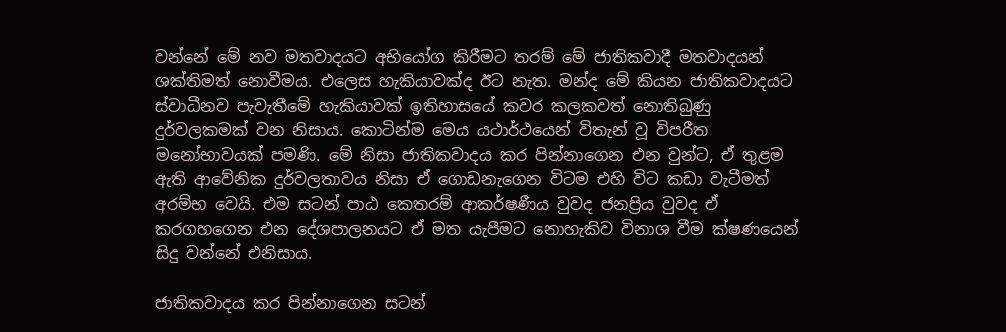වන්නේ මේ නව මතවාදයට අභියෝග කිරීමට තරම් මේ ජාතිකවාදී මතවාදයන් ශක්තිමත් නොවීමය. එලෙස හැකියාවක්ද ඊට නැත. මන්ද මේ කියන ජාතිකවාදයට ස්වාධීනව පැවැතීමේ හැකියාවක් ඉතිහාසයේ කවර කලකවත් නොතිබුණු දුර්වලකමක් වන නිසාය. කොටින්ම මෙය යථාර්ථයෙන් විතැන් වූ විපරීත මනෝභාවයක් පමණි. මේ නිසා ජාතිකවාදය කර පින්නාගෙන එන වුන්ට, ඒ තුළම ඇති ආවේනික දුර්වලතාවය නිසා ඒ ගොඩනැගෙන විටම එහි විට කඩා වැටීමත් අරම්භ වෙයි. එම සටන් පාඨ කෙතරම් ආකර්ෂණීය වුවද ජනප්‍රිය වුවද ඒ කරගහගෙන එන දේශපාලනයට ඒ මත යැපීමට නොහැකිව විනාශ වීම ක්ෂණයෙන් සිදු වන්නේ එනිසාය.

ජාතිකවාදය කර පින්නාගෙන සටන්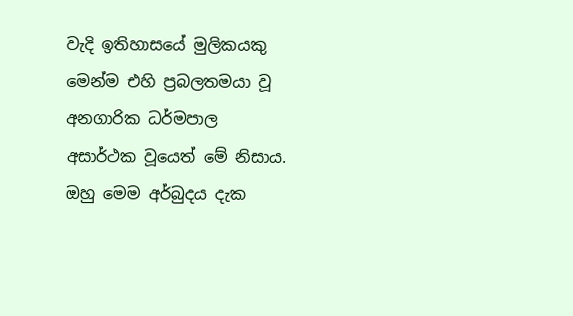වැදි ඉතිහාසයේ මුලිකයකු මෙන්ම එහි ප්‍රබලතමයා වූ අනගාරික ධර්මපාල අසාර්ථක වූයෙත් මේ නිසාය. ඔහු මෙම අර්බුදය දැක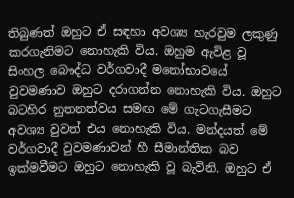තිබුණත් ඔහුට ඒ සඳහා අවශ්‍ය හැරවුම ලකුණු කරගැනිමට නොහැකි විය. ඔහුම ඇවිළ වූ සිංහල බෞද්ධ වර්ගවාදී මනෝභාවයේ වුවමණාව ඔහුට දරාගන්න නොහැකි විය. ඔහුට බටහිර නුතනත්වය සමඟ මේ ගැටගැසීමට අවශ්‍ය වුවත් එය නොහැකි විය. මන්දයත් මේ වර්ගවාදී වුවමණාවන් හී සීමාන්තික බව ඉක්මවීමට ඔහුට නොහැකි වූ බැවිනි. ඔහුට ඒ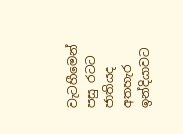වැටහීමෙන් පසු රටට ජාතියද අතහැර ඉන්දියාවට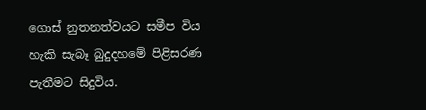ගොස් නුතනත්වයට සමීප විය හැකි සැබෑ බුදුදහමේ පිළිසරණ පැතීමට සිදුවිය.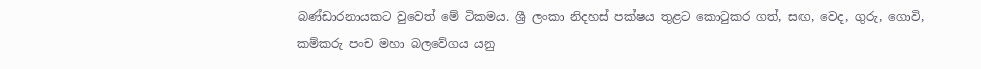බණ්ඩාරනායකට වුවෙත් මේ ටිකමය. ශ්‍රී ලංකා නිදහස් පක්ෂය තුළට කොටුකර ගත්, සඟ, වෙද, ගුරු, ගොවි, කම්කරු පංච මහා බලවේගය යනු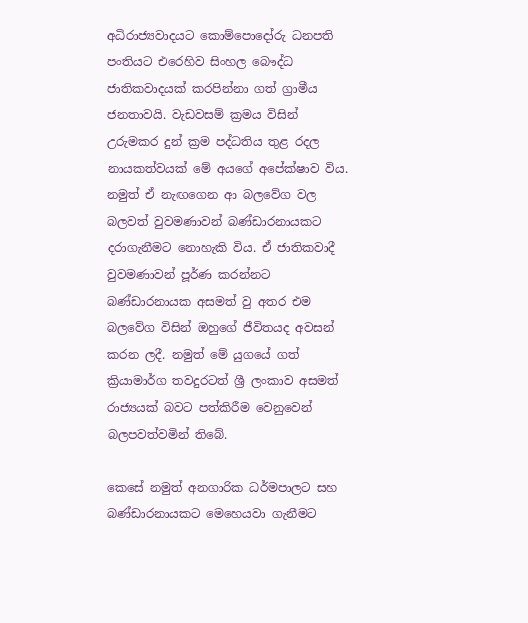අධිරාජ්‍යවාදයට කොම්පොදෝරු ධනපති පංතියට එරෙහිව සිංහල බෞද්ධ ජාතිකවාදයක් කරපින්නා ගත් ග්‍රාමීය ජනතාවයි. වැඩවසම් ක්‍රමය විසින් උරුමකර දුන් ක්‍රම පද්ධතිය තුළ රදල නායකත්වයක් මේ අයගේ අපේක්ෂාව විය. නමුත් ඒ නැඟගෙන ආ බලවේග වල බලවත් වුවමණාවන් බණ්ඩාරනායකට දරාගැනීමට නොහැකි විය. ඒ ජාතිකවාදී වුවමණාවන් පූර්ණ කරන්නට බණ්ඩාරනායක අසමත් වු අතර එම බලවේග විසින් ඔහුගේ ජීවිතයද අවසන් කරන ලදී. නමුත් මේ යුගයේ ගත් ක්‍රියාමාර්ග තවදුරටත් ශ්‍රී ලංකාව අසමත් රාජ්‍යයක් බවට පත්කිරීම වෙනුවෙන් බලපවත්වමින් තිබේ.

කෙසේ නමුත් අනගාරික ධර්මපාලට සහ බණ්ඩාරනායකට මෙහෙයවා ගැනීමට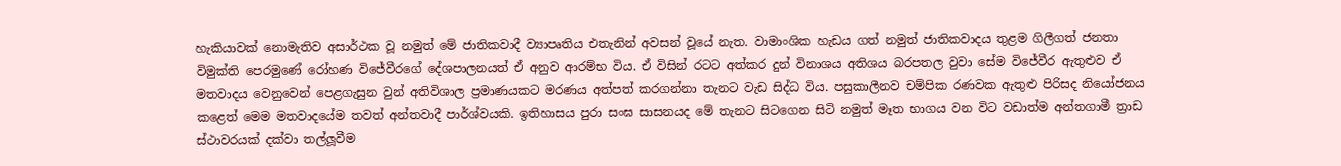හැකියාවක් නොමැතිව අසාර්ථක වූ නමුත් මේ ජාතිකවාදී ව්‍යාපෘතිය එතැනින් අවසන් වූයේ නැත. වාමාංශික හැඩය ගත් නමුත් ජාතිකවාදය තුළම ගිලීගත් ජනතා විමුක්ති පෙරමුණේ රෝහණ විජේවීරගේ දේශපාලනයත් ඒ අනුව ආරම්භ විය. ඒ විසින් රටට අත්කර දුන් විනාශය අතිශය බරපතල වුවා සේම විජේවීර ඇතුළුව ඒ මතවාදය වෙනුවෙන් පෙළගැසුන වුන් අතිවිශාල ප්‍රමාණයකට මරණය අත්පත් කරගන්නා තැනට වැඩ සිද්ධ විය. පසුකාලීනව චම්පික රණවක ඇතුළු පිරිසද නියෝජනය කළෙත් මෙම මතවාදයේම තවත් අන්තවාදී පාර්ශ්වයකි. ඉතිහාසය පුරා සංඝ සාසනයද මේ තැනට සිටගෙන සිටි නමුත් මෑත භාගය වන විට වඩාත්ම අන්තගාමී ත්‍රාඩ ස්ථාවරයක් දක්වා තල්ලූ‍වීම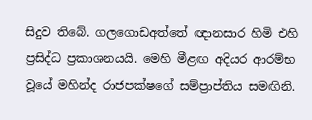සිදුව තිබේ. ගලගොඩඅත්තේ ඥානසාර හිමි එහි ප්‍රසිද්ධ ප්‍රකාශනයයි. මෙහි මීළඟ අදියර ආරම්භ වූයේ මහින්ද රාජපක්ෂගේ සම්ප්‍රාප්තිය සමඟිනි.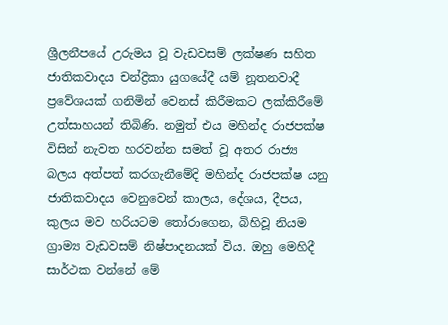ශ්‍රීලනීපයේ උරුමය වූ වැඩවසම් ලක්ෂණ සහිත ජාතිකවාදය චන්ද්‍රිකා යුගයේදී යම් නූතනවාදී ප්‍රවේශයක් ගනිමින් වෙනස් කිරීමකට ලක්කිරීමේ උත්සාහයන් තිබිණි. නමුත් එය මහින්ද රාජපක්ෂ විසින් නැවත හරවන්න සමත් වූ අතර රාජ්‍ය බලය අත්පත් කරගැනීමේදි මහින්ද රාජපක්ෂ යනු ජාතිකවාදය වෙනුවෙන් කාලය, දේශය, දීපය, කුලය මව හරියටම තෝරාගෙන, බිහිවූ නියම ග්‍රාම්‍ය වැඩවසම් නිෂ්පාදනයක් විය. ඔහු මෙහිදී සාර්ථක වන්නේ මේ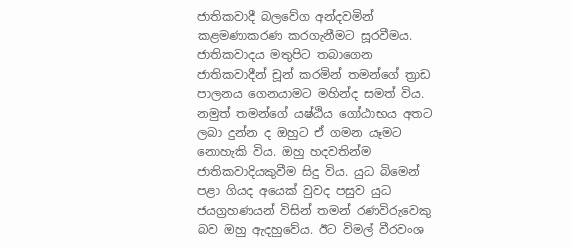ජාතිකවාදී බලවේග අන්දවමින් කළමණාකරණ කරගැනීමට සූරවීමය. ජාතිකවාදය මතුපිට තබාගෙන ජාතිකවාදීන් චූන් කරමින් තමන්ගේ ත්‍රාඩ පාලනය ගෙනයාමට මහින්ද සමත් විය. නමුත් තමන්ගේ යෂ්ඨිය ගෝඨාභය අතට ලබා දුන්න ද ඔහුට ඒ ගමන යෑමට නොහැකි විය. ඔහු හදවතින්ම ජාතිකවාදියකුවීම සිදු විය. යුධ බිමෙන් පළා ගියද අයෙක් වුවද පසුව යුධ ජයග්‍රහණයන් විසින් තමන් රණවිරුවෙකු බව ඔහු ඇදහුවේය. ඊට විමල් වීරවංශ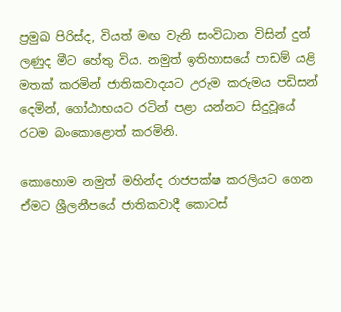ප්‍රමුඛ පිරිස්ද, වියත් මඟ වැනි සංවිධාන විසින් දුන් ලණුද මීට හේතු විය. නමුත් ඉතිහාසයේ පාඩම් යළි මතක් කරමින් ජාතිකවාදයට උරුම කරුමය පඩිසන් දෙමින්, ගෝඨාභයට රටින් පළා යන්නට සිදුවූයේ රටම බංකොළොත් කරමිනි.

කොහොම නමුත් මහින්ද රාජපක්ෂ කරලියට ගෙන ඒමට ශ්‍රීලනීපයේ ජාතිකවාදී කොටස්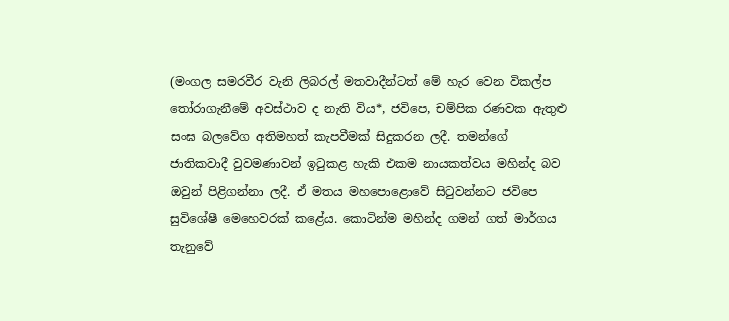(මංගල සමරවීර වැනි ලිබරල් මතවාදීන්ටත් මේ හැර වෙන විකල්ප තෝරාගැනීමේ අවස්ථාව ද නැති විය*, ජවිපෙ, චම්පික රණවක ඇතුළු සංඝ බලවේග අතිමහත් කැපවීමක් සිදුකරන ලදී. තමන්ගේ ජාතිකවාදී වුවමණාවන් ඉටුකළ හැකි එකම නායකත්වය මහින්ද බව ඔවුන් පිළිගන්නා ලදී. ඒ මතය මහපොළොවේ සිටුවන්නට ජවිපෙ සුවිශේෂී මෙහෙවරක් කළේය. කොටින්ම මහින්ද ගමන් ගත් මාර්ගය තැනුවේ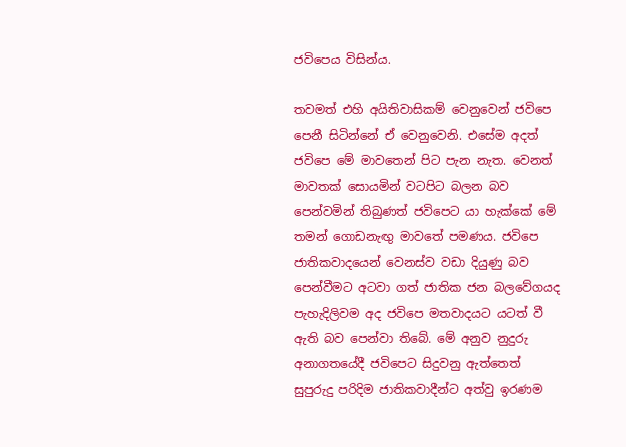ජවිපෙය විසින්ය.

තවමත් එහි අයිතිවාසිකම් වෙනුවෙන් ජවිපෙ පෙනී සිටින්නේ ඒ වෙනුවෙනි. එසේම අදත් ජවිපෙ මේ මාවතෙන් පිට පැන නැත. වෙනත් මාවතක් සොයමින් වටපිට බලන බව පෙන්වමින් තිබුණත් ජවිපෙට යා හැක්කේ මේ තමන් ගොඩනැඟු‍ මාවතේ පමණය. ජවිපෙ ජාතිකවාදයෙන් වෙනස්ව වඩා දියුණු බව පෙන්වීමට අටවා ගත් ජාතික ජන බලවේගයද පැහැදිලිවම අද ජවිපෙ මතවාදයට යටත් වී ඇති බව පෙන්වා තිබේ. මේ අනුව නුදුරු අනාගතයේදී ජවිපෙට සිදුවනු ඇත්තෙත් සුපුරුදු පරිදිම ජාතිකවාදීන්ට අත්වු ඉරණම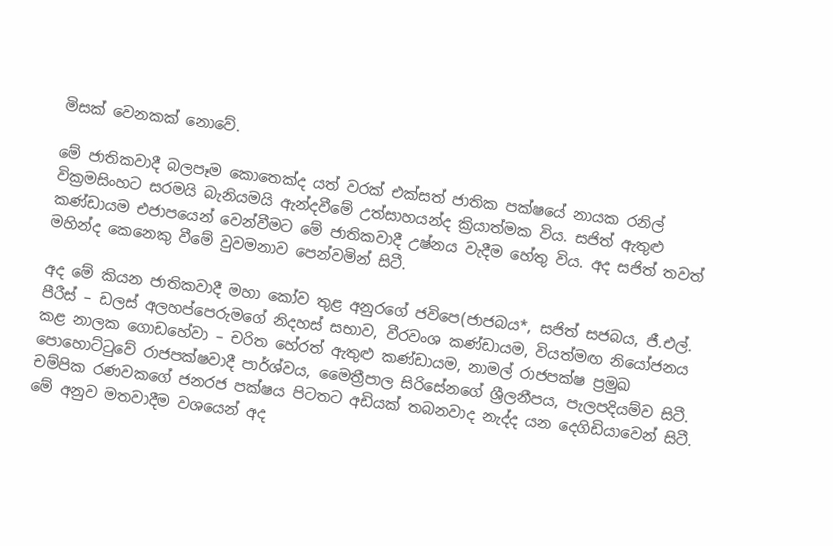මිසක් වෙනකක් නොවේ.

මේ ජාතිකවාදී බලපෑම කොතෙක්ද යත් වරක් එක්සත් ජාතික පක්ෂයේ නායක රනිල් වික්‍රමසිංහට සරමයි බැනියමයි ඇන්දවීමේ උත්සාහයන්ද ක්‍රියාත්මක විය. සජිත් ඇතුළු කණ්ඩායම එජාපයෙන් වෙන්වීමට මේ ජාතිකවාදී උෂ්නය වැදීම හේතු විය. අද සජිත් තවත් මහින්ද කෙනෙකු වීමේ වුවමනාව පෙන්වමින් සිටී.

අද මේ කියන ජාතිකවාදී මහා කෝව තුළ අනුරගේ ජවිපෙ(ජාජබය*, සජිත් සජබය, ජී.එල්. පීරීස් – ඩලස් අලහප්පෙරුමගේ නිදහස් සභාව, වීරවංශ කණ්ඩායම, වියත්මඟ නියෝජනය කළ නාලක ගොඩහේවා – චරිත හේරත් ඇතුළු කණ්ඩායම, නාමල් රාජපක්ෂ ප්‍රමුඛ පොහොට්ටුවේ රාජපක්ෂවාදී පාර්ශ්වය, මෛත්‍රීපාල සිරිසේනගේ ශ්‍රීලනීපය, පැලපදියම්ව සිටී. චම්පික රණවකගේ ජනරජ පක්ෂය පිටතට අඩියක් තබනවාද නැද්ද යන දෙගිඩියාවෙන් සිටී. මේ අනුව මතවාදීම වශයෙන් අද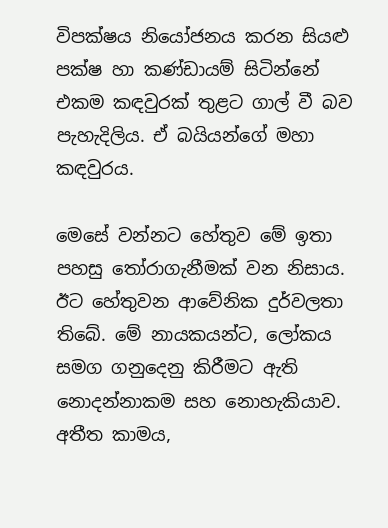විපක්ෂය නියෝජනය කරන සියළු පක්ෂ හා කණ්ඩායම් සිටින්නේ එකම කඳවුරක් තුළට ගාල් වී බව පැහැදිලිය. ඒ බයියන්ගේ මහා කඳවුරය.

මෙසේ වන්නට හේතුව මේ ඉතා පහසු තෝරාගැනීමක් වන නිසාය. ඊට හේතුවන ආවේනික දුර්වලතා තිබේ. මේ නායකයන්ට, ලෝකය සමග ගනුදෙනු කිරීමට ඇති නොදන්නාකම සහ නොහැකියාව. අතීත කාමය,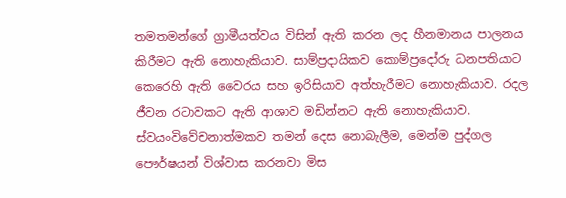තමතමන්ගේ ග්‍රාමීයත්වය විසින් ඇති කරන ලද හීනමානය පාලනය කිරීමට ඇති නොහැකියාව. සාම්ප්‍රදායිකව කොම්ප්‍රදෝරු ධනපතියාට කෙරෙහි ඇති වෛරය සහ ඉරිසියාව අත්හැරීමට නොහැකියාව. රදල ජීවන රටාවකට ඇති ආශාව මඩින්නට ඇති නොහැකියාව. ස්වයංවිවේචනාත්මකව තමන් දෙස නොබැලීම, මෙන්ම පුද්ගල පෞර්ෂයන් විශ්වාස කරනවා මිස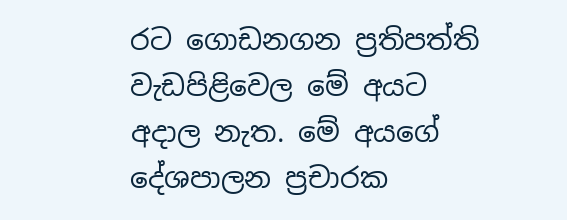රට ගොඩනගන ප්‍රතිපත්ති වැඩපිළිවෙල මේ අයට අදාල නැත. මේ අයගේ දේශපාලන ප්‍රචාරක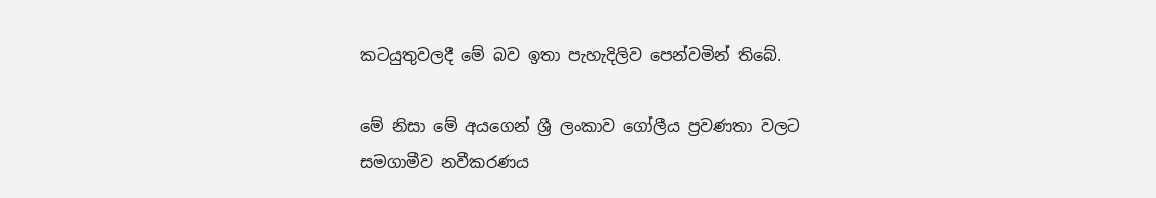කටයුතුවලදී මේ බව ඉතා පැහැදිලිව පෙන්වමින් තිබේ.

මේ නිසා මේ අයගෙන් ශ්‍රී ලංකාව ගෝලීය ප්‍රවණතා වලට සමගාමීව නවීකරණය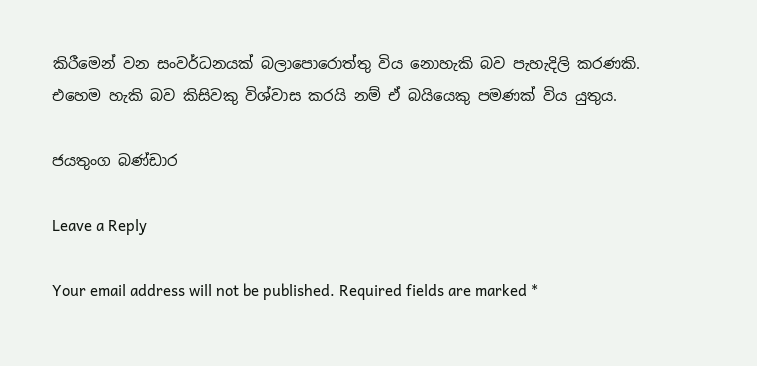කිරීමෙන් වන සංවර්ධනයක් බලාපොරොත්තු විය නොහැකි බව පැහැදිලි කරණකි. එහෙම හැකි බව කිසිවකු විශ්වාස කරයි නම් ඒ බයියෙකු පමණක් විය යුතුය.

ජයතුංග බණ්ඩාර

Leave a Reply

Your email address will not be published. Required fields are marked *